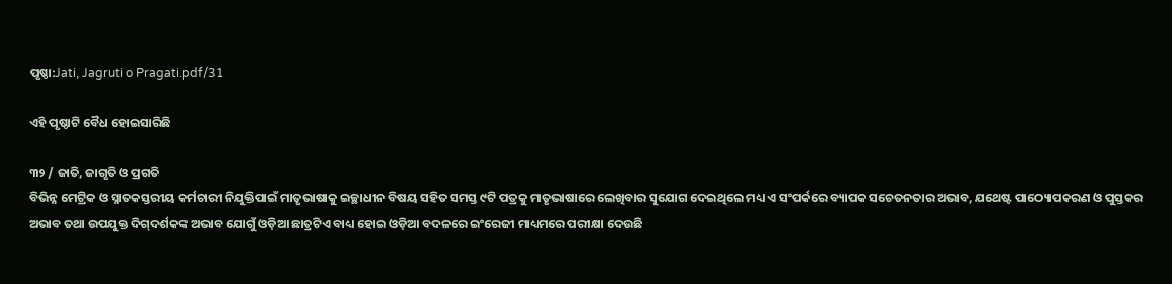ପୃଷ୍ଠା:Jati, Jagruti o Pragati.pdf/31

ଏହି ପୃଷ୍ଠାଟି ବୈଧ ହୋଇସାରିଛି

୩୨ / ଜାତି, ଜାଗୃତି ଓ ପ୍ରଗତି
ବିଭିନ୍ନ ମେଟ୍ରିକ ଓ ସ୍ନାତକସ୍ତରୀୟ କର୍ମଚାରୀ ନିଯୁକ୍ତିପାଇଁ ମାତୃଭାଷାକୁ ଇଚ୍ଛାଧୀନ ବିଷୟ ସହିତ ସମସ୍ତ ୯ଟି ପତ୍ରକୁ ମାତୃଭାଷାରେ ଲେଖିବାର ସୁଯୋଗ ଦେଇଥିଲେ ମଧ୍ୟ ଏ ସଂପର୍କରେ ବ୍ୟାପକ ସଚେତନତାର ଅଭାବ, ଯଥେଷ୍ଟ ପାଠ୍ୟୋପକରଣ ଓ ପୁସ୍ତକର ଅଭାବ ତଥା ଉପଯୁକ୍ତ ଦିଗ୍‌ଦର୍ଶକଙ୍କ ଅଭାବ ଯୋଗୁଁ ଓଡ଼ିଆ ଛାତ୍ରଟିଏ ବାଧ୍ୟ ହୋଇ ଓଡ଼ିଆ ବଦଳରେ ଇଂରେଜୀ ମାଧ୍ୟମରେ ପରୀକ୍ଷା ଦେଉଛି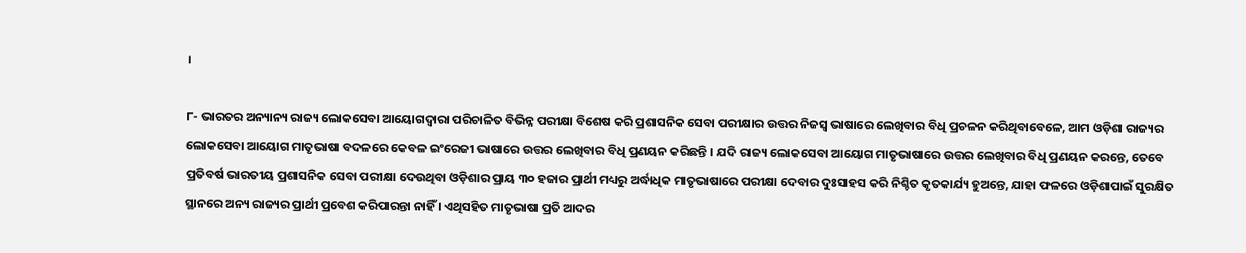।

୮- ଭାରତର ଅନ୍ୟାନ୍ୟ ରାଜ୍ୟ ଲୋକସେବା ଆୟୋଗଦ୍ୱାରା ପରିଚାଳିତ ବିଭିନ୍ନ ପରୀକ୍ଷା ବିଶେଷ କରି ପ୍ରଶାସନିକ ସେବା ପରୀକ୍ଷାର ଉତ୍ତର ନିଜସ୍ୱ ଭାଷାରେ ଲେଖିବାର ବିଧି ପ୍ରଚଳନ କରିଥିବାବେଳେ, ଆମ ଓଡ଼ିଶା ରାଜ୍ୟର ଲୋକସେବା ଆୟୋଗ ମାତୃଭାଷା ବଦଳରେ କେବଳ ଇଂରେଜୀ ଭାଷାରେ ଉତ୍ତର ଲେଖିବାର ବିଧି ପ୍ରଣୟନ କରିଛନ୍ତି । ଯଦି ରାଜ୍ୟ ଲୋକସେବା ଆୟୋଗ ମାତୃଭାଷାରେ ଉତ୍ତର ଲେଖିବାର ବିଧି ପ୍ରଣୟନ କରନ୍ତେ, ତେବେ ପ୍ରତିବର୍ଷ ଭାରତୀୟ ପ୍ରଶାସନିକ ସେବା ପରୀକ୍ଷା ଦେଉଥିବା ଓଡ଼ିଶାର ପ୍ରାୟ ୩୦ ହଜାର ପ୍ରାର୍ଥୀ ମଧ୍ୟରୁ ଅର୍ଦ୍ଧାଧିକ ମାତୃଭାଷାରେ ପରୀକ୍ଷା ଦେବାର ଦୁଃସାହସ କରି ନିଶ୍ଚିତ କୃତକାର୍ଯ୍ୟ ହୁଅନ୍ତେ, ଯାହା ଫଳରେ ଓଡ଼ିଶାପାଇଁ ସୁରକ୍ଷିତ ସ୍ଥାନରେ ଅନ୍ୟ ରାଜ୍ୟର ପ୍ରାର୍ଥୀ ପ୍ରବେଶ କରିପାରନ୍ତା ନାହିଁ । ଏଥିସହିତ ମାତୃଭାଷା ପ୍ରତି ଆଦର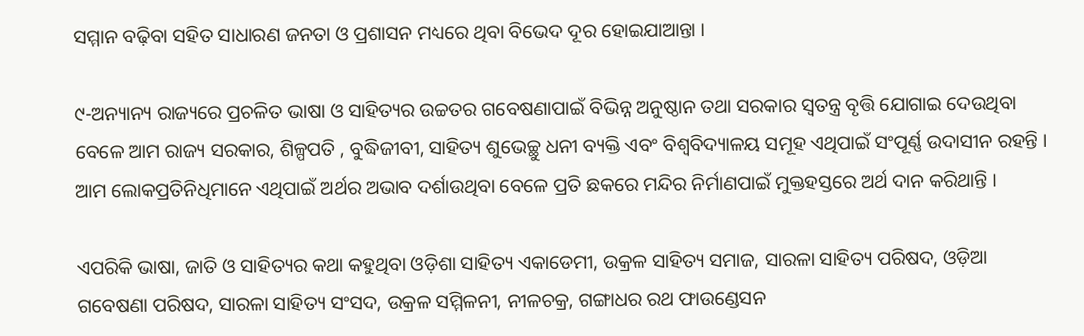ସମ୍ମାନ ବଢ଼ିବା ସହିତ ସାଧାରଣ ଜନତା ଓ ପ୍ରଶାସନ ମଧ୍ୟରେ ଥିବା ବିଭେଦ ଦୂର ହୋଇଯାଆନ୍ତା ।

୯-ଅନ୍ୟାନ୍ୟ ରାଜ୍ୟରେ ପ୍ରଚଳିତ ଭାଷା ଓ ସାହିତ୍ୟର ଉଚ୍ଚତର ଗବେଷଣାପାଇଁ ବିଭିନ୍ନ ଅନୁଷ୍ଠାନ ତଥା ସରକାର ସ୍ୱତନ୍ତ୍ର ବୃତ୍ତି ଯୋଗାଇ ଦେଉଥିବା ବେଳେ ଆମ ରାଜ୍ୟ ସରକାର, ଶିଳ୍ପପତି , ବୁଦ୍ଧିଜୀବୀ, ସାହିତ୍ୟ ଶୁଭେଚ୍ଛୁ ଧନୀ ବ୍ୟକ୍ତି ଏବଂ ବିଶ୍ୱବିଦ୍ୟାଳୟ ସମୂହ ଏଥିପାଇଁ ସଂପୂର୍ଣ୍ଣ ଉଦାସୀନ ରହନ୍ତି । ଆମ ଲୋକପ୍ରତିନିଧିମାନେ ଏଥିପାଇଁ ଅର୍ଥର ଅଭାବ ଦର୍ଶାଉଥିବା ବେଳେ ପ୍ରତି ଛକରେ ମନ୍ଦିର ନିର୍ମାଣପାଇଁ ମୁକ୍ତହସ୍ତରେ ଅର୍ଥ ଦାନ କରିଥାନ୍ତି ।

ଏପରିକି ଭାଷା, ଜାତି ଓ ସାହିତ୍ୟର କଥା କହୁଥିବା ଓଡ଼ିଶା ସାହିତ୍ୟ ଏକାଡେମୀ, ଉକ୍ରଳ ସାହିତ୍ୟ ସମାଜ, ସାରଳା ସାହିତ୍ୟ ପରିଷଦ, ଓଡ଼ିଆ ଗବେଷଣା ପରିଷଦ, ସାରଳା ସାହିତ୍ୟ ସଂସଦ, ଉକ୍ରଳ ସମ୍ମିଳନୀ, ନୀଳଚକ୍ର, ଗଙ୍ଗାଧର ରଥ ଫାଉଣ୍ଡେସନ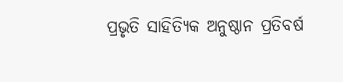ପ୍ରଭୃତି ସାହିତ୍ୟିକ ଅନୁଷ୍ଠାନ ପ୍ରତିବର୍ଷ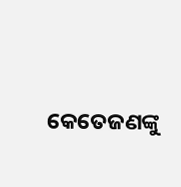କେତେଜଣଙ୍କୁ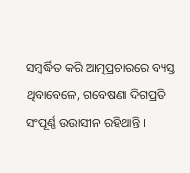ସମ୍ବର୍ଦ୍ଧିତ କରି ଆତ୍ମପ୍ରଚାରରେ ବ୍ୟସ୍ତ ଥିବାବେଳେ, ଗବେଷଣା ଦିଗପ୍ରତି ସଂପୂର୍ଣ୍ଣ ଉଉାସୀନ ରହିଥାନ୍ତି ।